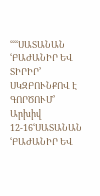ՙՙՙՙՍԱՏԱՆԱՆ ՙԲԱԺԱՆԻՐ ԵՎ ՏԻՐԻՐ՚ ՍԿԶԲՈՒՆՔՈՎ Է ԳՈՐԾՈՒՄ՚
Արխիվ 12-16ՙՍԱՏԱՆԱՆ ՙԲԱԺԱՆԻՐ ԵՎ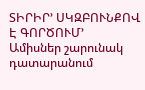ՏԻՐԻՐ՚ ՍԿԶԲՈՒՆՔՈՎ Է ԳՈՐԾՈՒՄ՚
Ամիսներ շարունակ դատարանում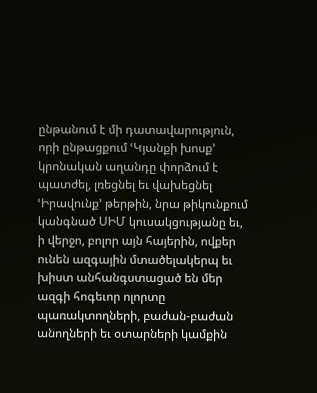ընթանում է մի դատավարություն, որի ընթացքում ՙԿյանքի խոսք՚ կրոնական աղանդը փորձում է պատժել, լռեցնել եւ վախեցնել ՙԻրավունք՚ թերթին, նրա թիկունքում կանգնած ՍԻՄ կուսակցությանը եւ, ի վերջո, բոլոր այն հայերին, ովքեր ունեն ազգային մտածելակերպ եւ խիստ անհանգստացած են մեր ազգի հոգեւոր ոլորտը պառակտողների, բաժան-բաժան անողների եւ օտարների կամքին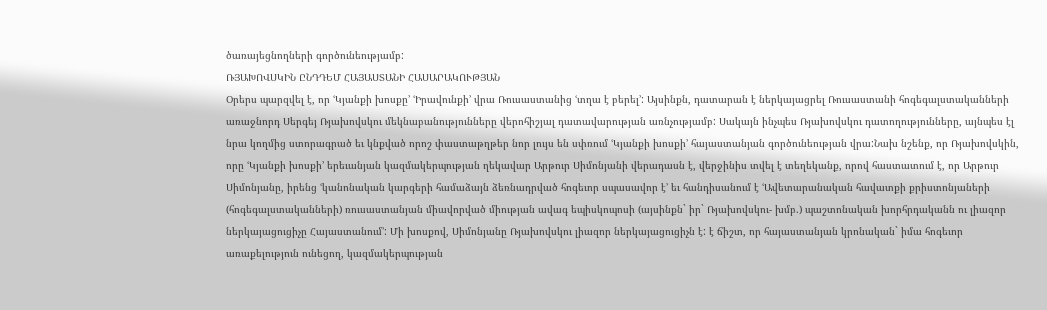ծառայեցնողների գործունեությամբ:
ՌՅԱԽՈՎՍԿԻՆ ԸՆԴԴԵՄ ՀԱՅԱՍՏԱՆԻ ՀԱՍԱՐԱԿՈՒԹՅԱՆ
Օրերս պարզվել է, որ ՙԿյանքի խոսքը՚ ՙԻրավունքի՚ վրա Ռուսաստանից ՙտղա է բերել՚: Այսինքն, դատարան է ներկայացրել Ռուսաստանի հոգեգալստականների առաջնորդ Սերգեյ Ռյախովսկու մեկնաբանությունները վերոհիշյալ դատավարության առնչությամբ: Սակայն ինչպես Ռյախովսկու դատողությունները, այնպես էլ նրա կողմից ստորագրած եւ կնքված որոշ փաստաթղթեր նոր լույս են սփռում ՙԿյանքի խոսքի՚ հայաստանյան գործունեության վրա:Նախ նշենք, որ Ռյախովսկին, որը ՙԿյանքի խոսքի՚ երեւանյան կազմակերպության ղեկավար Արթուր Սիմոնյանի վերադասն է, վերջինիս տվել է տեղեկանք, որով հաստատում է, որ Արթուր Սիմոնյանը, իրենց ՙկանոնական կարգերի համաձայն ձեռնադրված հոգեւոր սպասավոր է՚ եւ հանդիսանում է ՙԱվետարանական հավատքի քրիստոնյաների (հոգեգալստականների) ռուսաստանյան միավորված միության ավագ եպիսկոպոսի (այսինքն` իր` Ռյախովսկու- խմբ.) պաշտոնական խորհրդականն ու լիազոր ներկայացուցիչը Հայաստանում՚: Մի խոսքով, Սիմոնյանը Ռյախովսկու լիազոր ներկայացուցիչն է: է ճիշտ, որ հայաստանյան կրոնական` իմա հոգեւոր առաքելություն ունեցող, կազմակերպության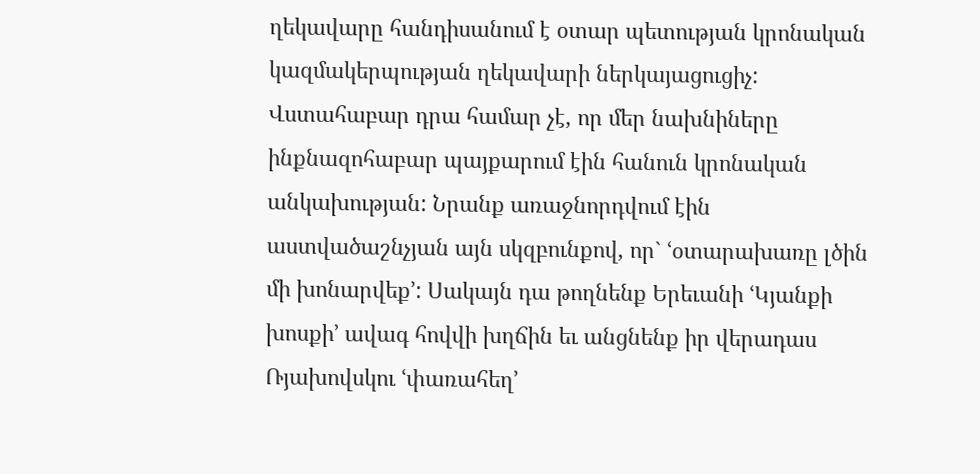ղեկավարը հանդիսանում է օտար պետության կրոնական կազմակերպության ղեկավարի ներկայացուցիչ: Վստահաբար դրա համար չէ, որ մեր նախնիները ինքնազոհաբար պայքարում էին հանուն կրոնական անկախության: Նրանք առաջնորդվում էին աստվածաշնչյան այն սկզբունքով, որ` ՙօտարախառը լծին մի խոնարվեք՚: Սակայն դա թողնենք Երեւանի ՙԿյանքի խոսքի՚ ավագ հովվի խղճին եւ անցնենք իր վերադաս Ռյախովսկու ՙփառահեղ՚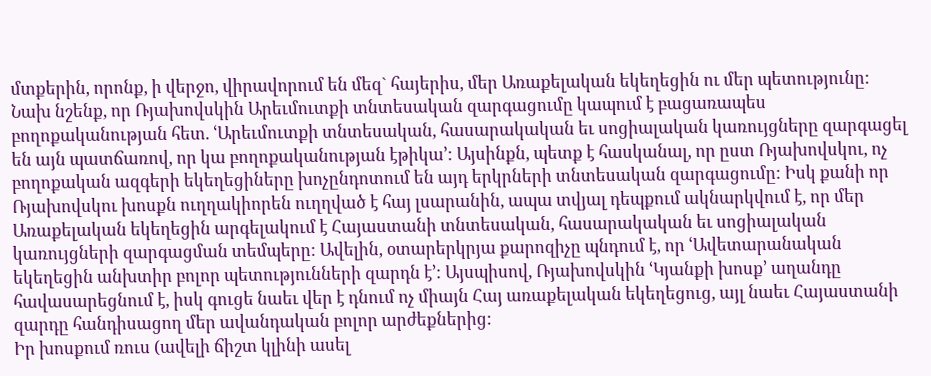մտքերին, որոնք, ի վերջո, վիրավորում են մեզ` հայերիս, մեր Առաքելական եկեղեցին ու մեր պետությունը:
Նախ նշենք, որ Ռյախովսկին Արեւմուտքի տնտեսական զարգացումը կապում է բացառապես բողոքականության հետ. ՙԱրեւմուտքի տնտեսական, հասարակական եւ սոցիալական կառույցները զարգացել են այն պատճառով, որ կա բողոքականության էթիկա՚: Այսինքն, պետք է հասկանալ, որ ըստ Ռյախովսկու, ոչ բողոքական ազգերի եկեղեցիները խոչընդոտում են այդ երկրների տնտեսական զարգացումը: Իսկ քանի որ Ռյախովսկու խոսքն ուղղակիորեն ուղղված է հայ լսարանին, ապա տվյալ դեպքում ակնարկվում է, որ մեր Առաքելական եկեղեցին արգելակում է Հայաստանի տնտեսական, հասարակական եւ սոցիալական կառույցների զարգացման տեմպերը: Ավելին, օտարերկրյա քարոզիչը պնդում է, որ ՙԱվետարանական եկեղեցին անխտիր բոլոր պետությունների զարդն է՚: Այսպիսով, Ռյախովսկին ՙԿյանքի խոսք՚ աղանդը հավասարեցնում է, իսկ գուցե նաեւ վեր է դնում ոչ միայն Հայ առաքելական եկեղեցուց, այլ նաեւ Հայաստանի զարդը հանդիսացող մեր ավանդական բոլոր արժեքներից:
Իր խոսքում ռուս (ավելի ճիշտ կլինի ասել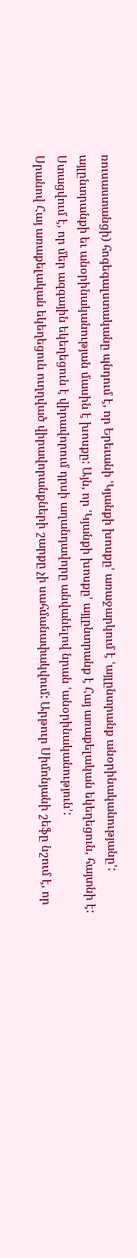ռուսաստանցի) հոգեգալստականը պնդում է, որ Երեւանի ՙԿյանքի խոսքը՚ առաջարկում է ՙայլընտրանք անօրինականությանը՚: այլընտրանքի եւ անօրինականության մասին է խոսքը: Այն, որ ՙԿյանքի խոսքը՚ այլընտրանք է Հայ առաքելական եկեղեցուն, հայտնի է: Ստացվում է, որ մեր ազգային եկեղեցուն է վիրավորում դրսի աղանդավորը անվանելով նրան ՙանօրինականություն՚:
Սրանով Հայ առաքելական եկեղեցուն ուղղված վիրավորանքների շարքը չի սահմանափակվում: Արթուր Սիմոնյանի շեֆը նշում է, որ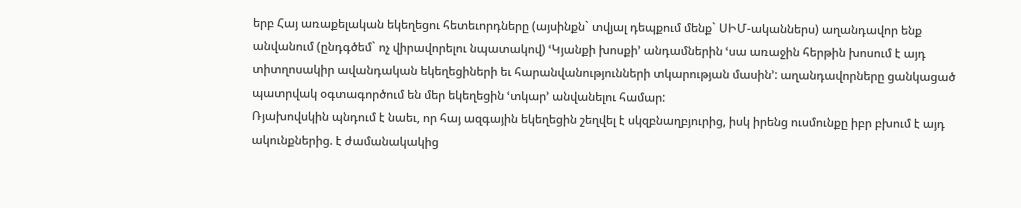երբ Հայ առաքելական եկեղեցու հետեւորդները (այսինքն` տվյալ դեպքում մենք` ՍԻՄ-ականներս) աղանդավոր ենք անվանում (ընդգծեմ` ոչ վիրավորելու նպատակով) ՙԿյանքի խոսքի՚ անդամներին ՙսա առաջին հերթին խոսում է այդ տիտղոսակիր ավանդական եկեղեցիների եւ հարանվանությունների տկարության մասին՚: աղանդավորները ցանկացած պատրվակ օգտագործում են մեր եկեղեցին ՙտկար՚ անվանելու համար:
Ռյախովսկին պնդում է նաեւ, որ հայ ազգային եկեղեցին շեղվել է սկզբնաղբյուրից, իսկ իրենց ուսմունքը իբր բխում է այդ ակունքներից. է ժամանակակից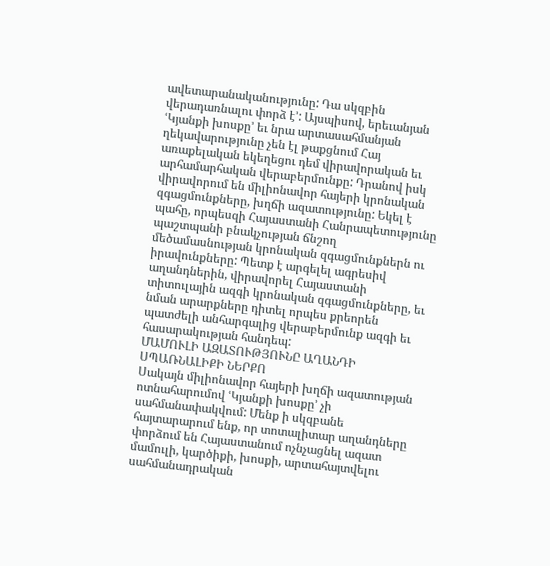ավետարանականությունը: Դա սկզբին վերադառնալու փորձ է՚: Այսպիսով, երեւանյան ՙԿյանքի խոսքը՚ եւ նրա արտասահմանյան ղեկավարությունը չեն էլ թաքցնում Հայ առաքելական եկեղեցու դեմ վիրավորական եւ արհամարհական վերաբերմունքը: Դրանով իսկ վիրավորում են միլիոնավոր հայերի կրոնական զգացմունքները, խղճի ազատությունը: Եկել է պահը, որպեսզի Հայաստանի Հանրապետությունը պաշտպանի բնակչության ճնշող մեծամասնության կրոնական զգացմունքներն ու իրավունքները: Պետք է արգելել ագրեսիվ աղանդներին, վիրավորել Հայաստանի տիտուլային ազգի կրոնական զգացմունքները, եւ նման արարքները դիտել որպես քրեորեն պատժելի անհարգալից վերաբերմունք ազգի եւ հասարակության հանդեպ:
ՄԱՄՈՒԼԻ ԱԶԱՏՈՒԹՅՈՒՆԸ ԱՂԱՆԴԻ ՍՊԱՌՆԱԼԻՔԻ ՆԵՐՔՈ
Սակայն միլիոնավոր հայերի խղճի ազատության ոտնահարումով ՙԿյանքի խոսքը՚ չի սահմանափակվում: Մենք ի սկզբանե հայտարարում ենք, որ տոտալիտար աղանդները փորձում են Հայաստանում ոչնչացնել ազատ մամուլի, կարծիքի, խոսքի, արտահայտվելու սահմանադրական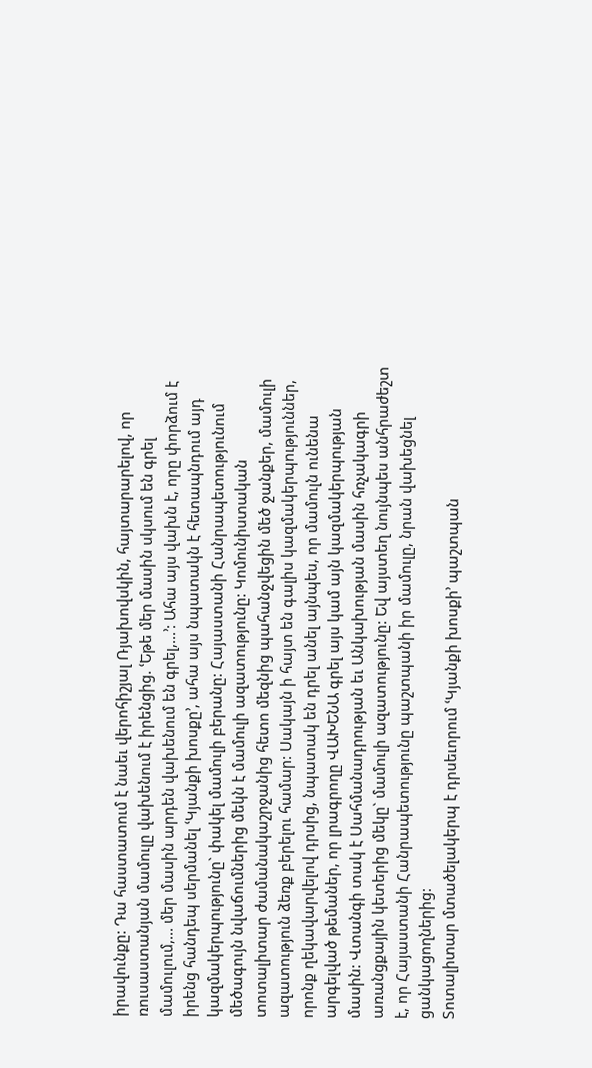իրավունքը: Դա հաստատում է նաեւ վերոհիշյալ Ռյախովսկին, հայտարարելով, որ ռուսաստանյան մամուլը վախենում է իրենցից. ՙԵթե մեր մասին սկսում են գրել մամուլում,... մեր մասին արդեն վախենում են գրել,...՚: Ահա այս վախն է, որը փորձում է իրենց հանդեպ սերմանել ՙԿյանքի խոսքը՚, ահա այս նպատակն է հետապնդում այդ կազմակերպությունը` փակել մամուլի բերանը: Հայաստանի Հանրապետությունում մեծագույն նվաճումներից մեկն է մամուլի ազատությունը: Կոմունիստական տոտալիտար ժամանակաշրջանից հետո մեզնից պահանջվեցին մեծ ջանքեր, մամուլի ազատություն ձեռք բերելու համար: Սակայն ի հայտ են գալիս կազմակերպություններ, որոնք ղեկավարվելով դրսից, նպատակ են դրել անել այնպես, որ մամուլն ունենա արգելված թեմաներ, որ լրագրողը ՎԱԽԵՆԱ գրել այս կամ այն կազմակերպության մասին: Վտանգի տակ է Սահմանադրության եւ Անկախության մասին հռչակագրի առանցքային կետերից մեկը` մամուլի ազատությունը: Եվ այստեղ նույնպես անհրաժեշտ է, որ Հայաստանի Հանրապետությունը պաշտպանի իր մամուլը, նրան վախեցնել ցանկացողներից:
Տոտալիտար մտածելակերպ է դրսեւորում ՙԿյանքի խոսքի՚ պաշտպան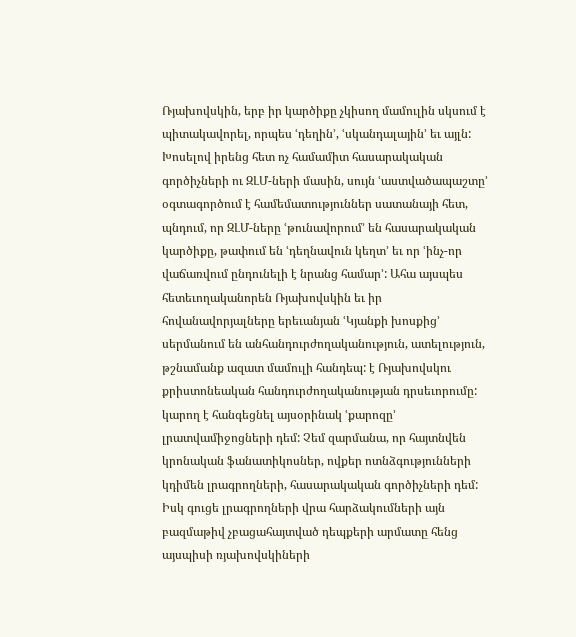Ռյախովսկին, երբ իր կարծիքը չկիսող մամուլին սկսում է պիտակավորել, որպես ՙդեղին՚, ՙսկանդալային՚ եւ այլն: Խոսելով իրենց հետ ոչ համամիտ հասարակական գործիչների ու ԶԼՄ-ների մասին, սույն ՙաստվածապաշտը՚ օգտագործում է համեմատություններ սատանայի հետ, պնդում, որ ԶԼՄ-ները ՙթունավորում՚ են հասարակական կարծիքը, թափում են ՙդեղնավուն կեղտ՚ եւ որ ՙինչ-որ վաճառվում ընդունելի է նրանց համար՚: Ահա այսպես հետեւողականորեն Ռյախովսկին եւ իր հովանավորյալները երեւանյան ՙԿյանքի խոսքից՚ սերմանում են անհանդուրժողականություն, ատելություն, թշնամանք ազատ մամուլի հանդեպ: է Ռյախովսկու քրիստոնեական հանդուրժողականության դրսեւորումը: կարող է հանգեցնել այսօրինակ ՙքարոզը՚ լրատվամիջոցների դեմ: Չեմ զարմանա, որ հայտնվեն կրոնական ֆանատիկոսներ, ովքեր ոտնձգությունների կդիմեն լրագրողների, հասարակական գործիչների դեմ: Իսկ գուցե լրագրողների վրա հարձակումների այն բազմաթիվ չբացահայտված դեպքերի արմատը հենց այսպիսի ռյախովսկիների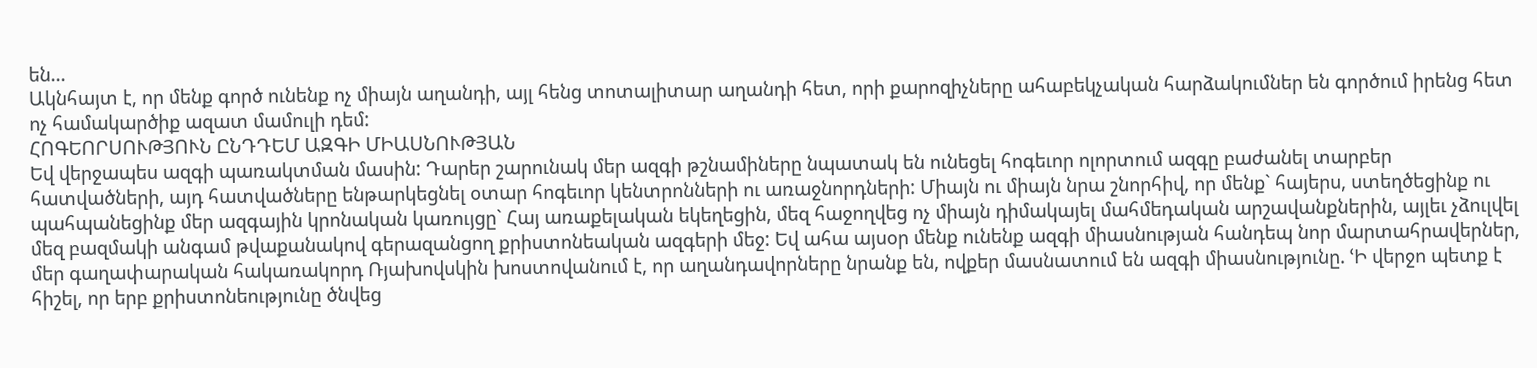են...
Ակնհայտ է, որ մենք գործ ունենք ոչ միայն աղանդի, այլ հենց տոտալիտար աղանդի հետ, որի քարոզիչները ահաբեկչական հարձակումներ են գործում իրենց հետ ոչ համակարծիք ազատ մամուլի դեմ:
ՀՈԳԵՈՐՍՈՒԹՅՈՒՆ ԸՆԴԴԵՄ ԱԶԳԻ ՄԻԱՍՆՈՒԹՅԱՆ
Եվ վերջապես ազգի պառակտման մասին: Դարեր շարունակ մեր ազգի թշնամիները նպատակ են ունեցել հոգեւոր ոլորտում ազգը բաժանել տարբեր հատվածների, այդ հատվածները ենթարկեցնել օտար հոգեւոր կենտրոնների ու առաջնորդների: Միայն ու միայն նրա շնորհիվ, որ մենք` հայերս, ստեղծեցինք ու պահպանեցինք մեր ազգային կրոնական կառույցը` Հայ առաքելական եկեղեցին, մեզ հաջողվեց ոչ միայն դիմակայել մահմեդական արշավանքներին, այլեւ չձուլվել մեզ բազմակի անգամ թվաքանակով գերազանցող քրիստոնեական ազգերի մեջ: Եվ ահա այսօր մենք ունենք ազգի միասնության հանդեպ նոր մարտահրավերներ, մեր գաղափարական հակառակորդ Ռյախովսկին խոստովանում է, որ աղանդավորները նրանք են, ովքեր մասնատում են ազգի միասնությունը. ՙԻ վերջո պետք է հիշել, որ երբ քրիստոնեությունը ծնվեց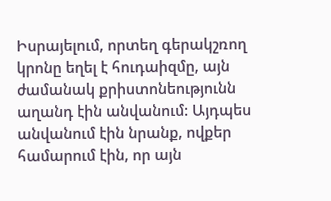Իսրայելում, որտեղ գերակշռող կրոնը եղել է հուդաիզմը, այն ժամանակ քրիստոնեությունն աղանդ էին անվանում: Այդպես անվանում էին նրանք, ովքեր համարում էին, որ այն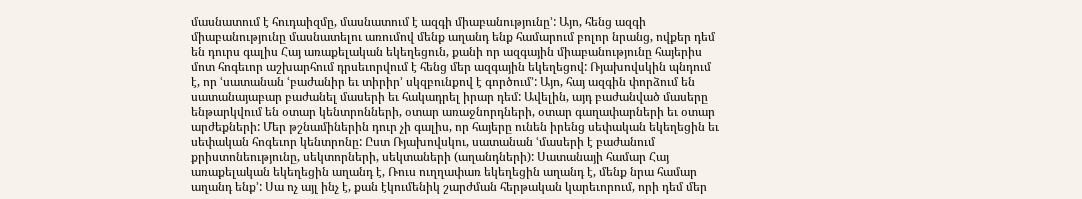մասնատում է հուդաիզմը, մասնատում է ազգի միաբանությունը՚: Այո, հենց ազգի միաբանությունը մասնատելու առումով մենք աղանդ ենք համարում բոլոր նրանց, ովքեր դեմ են դուրս գալիս Հայ առաքելական եկեղեցուն, քանի որ ազգային միաբանությունը հայերիս մոտ հոգեւոր աշխարհում դրսեւորվում է հենց մեր ազգային եկեղեցով: Ռյախովսկին պնդում է, որ ՙսատանան ՙբաժանիր եւ տիրիր՚ սկզբունքով է գործում՚: Այո, հայ ազգին փորձում են սատանայաբար բաժանել մասերի եւ հակադրել իրար դեմ: Ավելին, այդ բաժանված մասերը ենթարկվում են օտար կենտրոնների, օտար առաջնորդների, օտար գաղափարների եւ օտար արժեքների: Մեր թշնամիներին դուր չի գալիս, որ հայերը ունեն իրենց սեփական եկեղեցին եւ սեփական հոգեւոր կենտրոնը: Ըստ Ռյախովսկու, սատանան ՙմասերի է բաժանում քրիստոնեությունը, սեկտորների, սեկտաների (աղանդների): Սատանայի համար Հայ առաքելական եկեղեցին աղանդ է, Ռուս ուղղափառ եկեղեցին աղանդ է, մենք նրա համար աղանդ ենք՚: Սա ոչ այլ ինչ է, քան էկումենիկ շարժման հերթական կարեւորում, որի դեմ մեր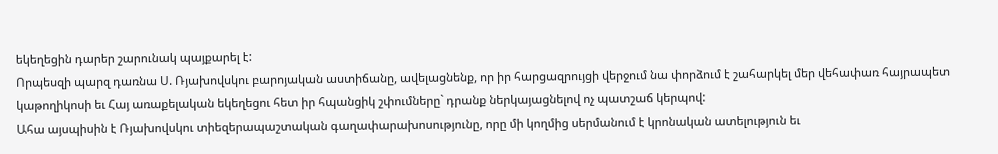եկեղեցին դարեր շարունակ պայքարել է:
Որպեսզի պարզ դառնա Ս. Ռյախովսկու բարոյական աստիճանը, ավելացնենք, որ իր հարցազրույցի վերջում նա փորձում է շահարկել մեր վեհափառ հայրապետ կաթողիկոսի եւ Հայ առաքելական եկեղեցու հետ իր հպանցիկ շփումները` դրանք ներկայացնելով ոչ պատշաճ կերպով:
Ահա այսպիսին է Ռյախովսկու տիեզերապաշտական գաղափարախոսությունը, որը մի կողմից սերմանում է կրոնական ատելություն եւ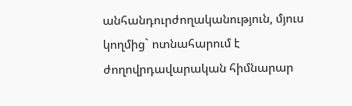անհանդուրժողականություն, մյուս կողմից` ոտնահարում է ժողովրդավարական հիմնարար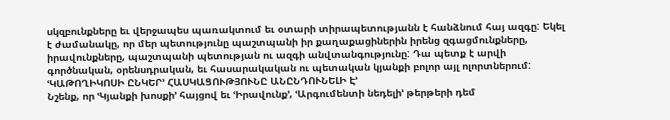սկզբունքները եւ վերջապես պառակտում եւ օտարի տիրապետությանն է հանձնում հայ ազգը: Եկել է ժամանակը, որ մեր պետությունը պաշտպանի իր քաղաքացիներին իրենց զգացմունքները, իրավունքները, պաշտպանի պետության ու ազգի անվտանգությունը: Դա պետք է արվի գործնական, օրենսդրական, եւ հասարակական ու պետական կյանքի բոլոր այլ ոլորտներում:
ՙԿԱԹՈՂԻԿՈՍԻ ԸՆԿԵՐ՚ ՀԱՍԿԱՑՈՒԹՅՈՒՆԸ ԱՆԸՆԴՈՒՆԵԼԻ Է՚
Նշենք, որ ՙԿյանքի խոսքի՚ հայցով եւ ՙԻրավունք՚, ՙԱրգումենտի նեդելի՚ թերթերի դեմ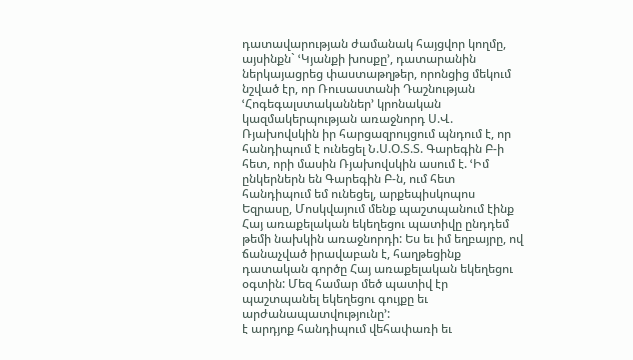դատավարության ժամանակ հայցվոր կողմը, այսինքն` ՙԿյանքի խոսքը՚, դատարանին ներկայացրեց փաստաթղթեր, որոնցից մեկում նշված էր, որ Ռուսաստանի Դաշնության ՙՀոգեգալստականներ՚ կրոնական կազմակերպության առաջնորդ Ս.Վ. Ռյախովսկին իր հարցազրույցում պնդում է, որ հանդիպում է ունեցել Ն.Ս.Օ.Տ.Տ. Գարեգին Բ-ի հետ, որի մասին Ռյախովսկին ասում է. ՙԻմ ընկերներն են Գարեգին Բ-ն, ում հետ հանդիպում եմ ունեցել, արքեպիսկոպոս Եզրասը, Մոսկվայում մենք պաշտպանում էինք Հայ առաքելական եկեղեցու պատիվը ընդդեմ թեմի նախկին առաջնորդի: Ես եւ իմ եղբայրը, ով ճանաչված իրավաբան է, հաղթեցինք դատական գործը Հայ առաքելական եկեղեցու օգտին: Մեզ համար մեծ պատիվ էր պաշտպանել եկեղեցու գույքը եւ արժանապատվությունը՚:
է արդյոք հանդիպում վեհափառի եւ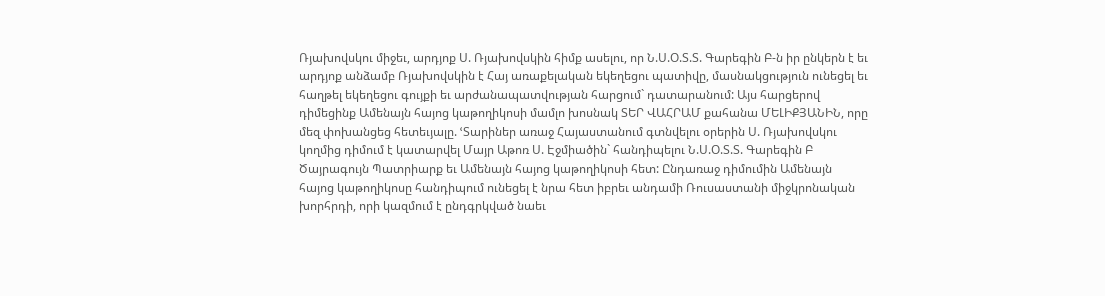Ռյախովսկու միջեւ, արդյոք Ս. Ռյախովսկին հիմք ասելու, որ Ն.Ս.Օ.Տ.Տ. Գարեգին Բ-ն իր ընկերն է եւ արդյոք անձամբ Ռյախովսկին է Հայ առաքելական եկեղեցու պատիվը, մասնակցություն ունեցել եւ հաղթել եկեղեցու գույքի եւ արժանապատվության հարցում` դատարանում: Այս հարցերով դիմեցինք Ամենայն հայոց կաթողիկոսի մամլո խոսնակ ՏԵՐ ՎԱՀՐԱՄ քահանա ՄԵԼԻՔՅԱՆԻՆ, որը մեզ փոխանցեց հետեւյալը. ՙՏարիներ առաջ Հայաստանում գտնվելու օրերին Ս. Ռյախովսկու կողմից դիմում է կատարվել Մայր Աթոռ Ս. Էջմիածին` հանդիպելու Ն.Ս.Օ.Տ.Տ. Գարեգին Բ Ծայրագույն Պատրիարք եւ Ամենայն հայոց կաթողիկոսի հետ: Ընդառաջ դիմումին Ամենայն հայոց կաթողիկոսը հանդիպում ունեցել է նրա հետ իբրեւ անդամի Ռուսաստանի միջկրոնական խորհրդի, որի կազմում է ընդգրկված նաեւ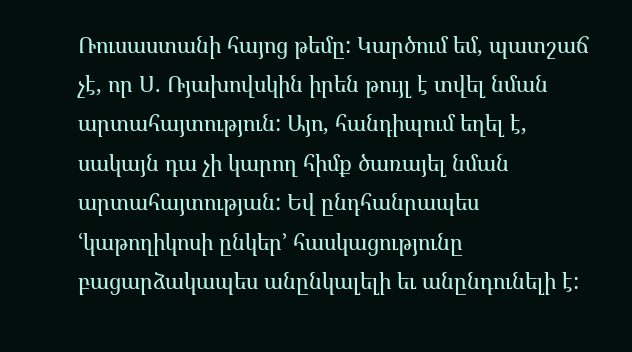Ռուսաստանի հայոց թեմը: Կարծում եմ, պատշաճ չէ, որ Ս. Ռյախովսկին իրեն թույլ է տվել նման արտահայտություն: Այո, հանդիպում եղել է, սակայն դա չի կարող հիմք ծառայել նման արտահայտության: Եվ ընդհանրապես ՙկաթողիկոսի ընկեր՚ հասկացությունը բացարձակապես անընկալելի եւ անընդունելի է: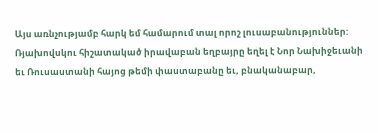Այս առնչությամբ հարկ եմ համարում տալ որոշ լուսաբանություններ: Ռյախովսկու հիշատակած իրավաբան եղբայրը եղել է Նոր Նախիջեւանի եւ Ռուսաստանի հայոց թեմի փաստաբանը եւ, բնականաբար,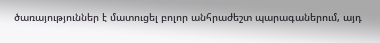ծառայություններ է մատուցել բոլոր անհրաժեշտ պարագաներում, այդ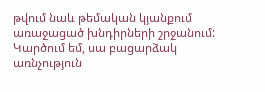թվում նաև թեմական կյանքում առաջացած խնդիրների շրջանում: Կարծում եմ, սա բացարձակ առնչություն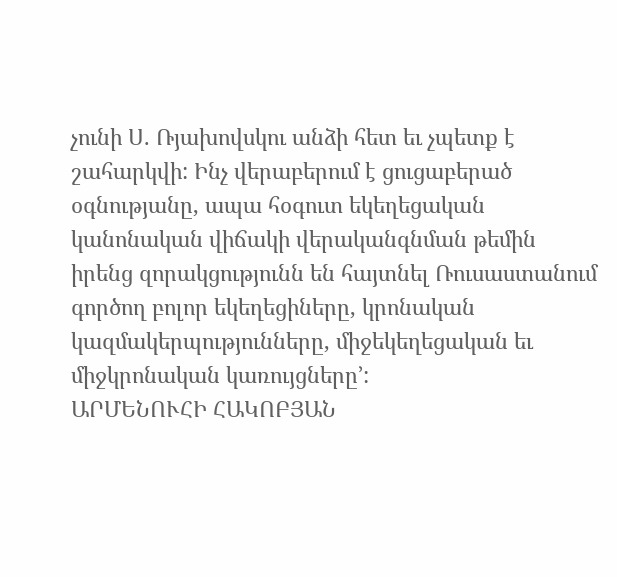չունի Ս. Ռյախովսկու անձի հետ եւ չպետք է շահարկվի: Ինչ վերաբերում է ցուցաբերած օգնությանը, ապա հօգուտ եկեղեցական կանոնական վիճակի վերականգնման թեմին իրենց զորակցությունն են հայտնել Ռուսաստանում գործող բոլոր եկեղեցիները, կրոնական կազմակերպությունները, միջեկեղեցական եւ միջկրոնական կառույցները՚:
ԱՐՄԵՆՈՒՀԻ ՀԱԿՈԲՅԱՆ